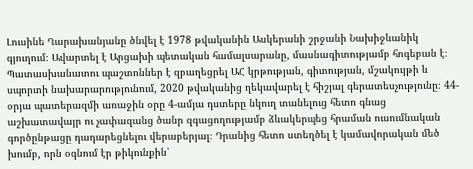Լուսինե Ղարախանյանը ծնվել է 1978 թվականին Ասկերանի շրջանի Նախիջևանիկ գյուղում։ Ավարտել է Արցախի պետական համալսարանը, մասնագիտությամբ հոգեբան է։ Պատասխանատու պաշտոններ է զբաղեցրել ԱՀ կրթության, գիտության, մշակույթի և սպորտի նախարարությունում, 2020 թվականից ղեկավարել է հիշյալ գերատեսչությունը։ 44-օրյա պատերազմի առաջին օրը 4-ամյա դստերը նկուղ տանելուց հետո գնաց աշխատավայր ու չափազանց ծանր զգացողությամբ ձևակերպեց հրաման ուսումնական գործընթացը դադարեցնելու վերաբերյալ։ Դրանից հետո ստեղծել է կամավորական մեծ խումբ, որն օգնում էր թիկունքին՝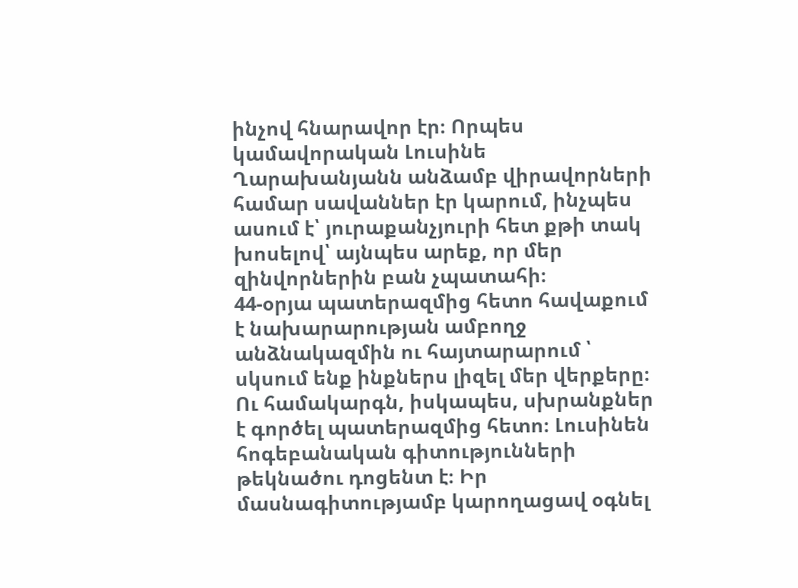ինչով հնարավոր էր։ Որպես կամավորական Լուսինե Ղարախանյանն անձամբ վիրավորների համար սավաններ էր կարում, ինչպես ասում է՝ յուրաքանչյուրի հետ քթի տակ խոսելով՝ այնպես արեք, որ մեր զինվորներին բան չպատահի։
44-օրյա պատերազմից հետո հավաքում է նախարարության ամբողջ անձնակազմին ու հայտարարում ՝ սկսում ենք ինքներս լիզել մեր վերքերը։ Ու համակարգն, իսկապես, սխրանքներ է գործել պատերազմից հետո։ Լուսինեն հոգեբանական գիտությունների թեկնածու դոցենտ է։ Իր մասնագիտությամբ կարողացավ օգնել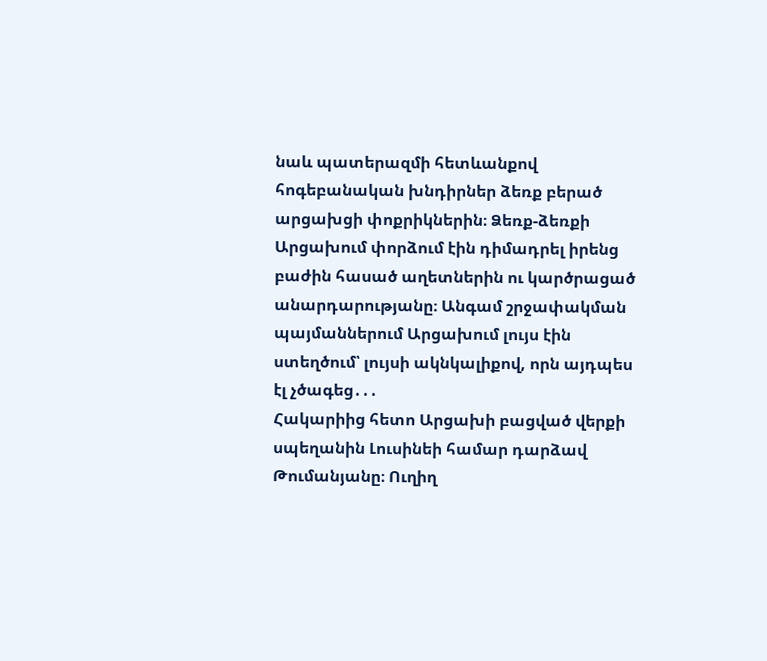նաև պատերազմի հետևանքով հոգեբանական խնդիրներ ձեռք բերած արցախցի փոքրիկներին։ Ձեռք-ձեռքի Արցախում փորձում էին դիմադրել իրենց բաժին հասած աղետներին ու կարծրացած անարդարությանը։ Անգամ շրջափակման պայմաններում Արցախում լույս էին ստեղծում՝ լույսի ակնկալիքով, որն այդպես էլ չծագեց․․․
Հակարիից հետո Արցախի բացված վերքի սպեղանին Լուսինեի համար դարձավ Թումանյանը։ Ուղիղ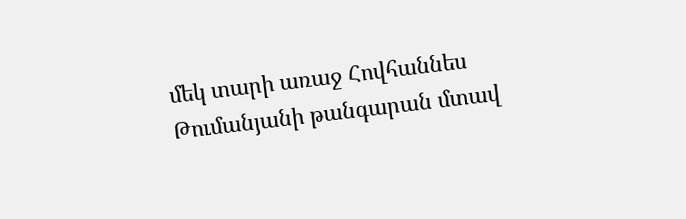մեկ տարի առաջ Հովհաննես Թումանյանի թանգարան մտավ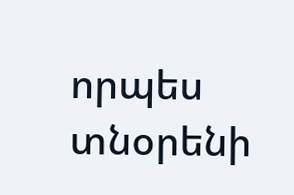որպես տնօրենի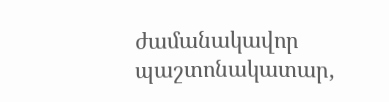ժամանակավոր պաշտոնակատար,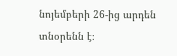նոյեմբերի 26-ից արդեն տնօրենն է։